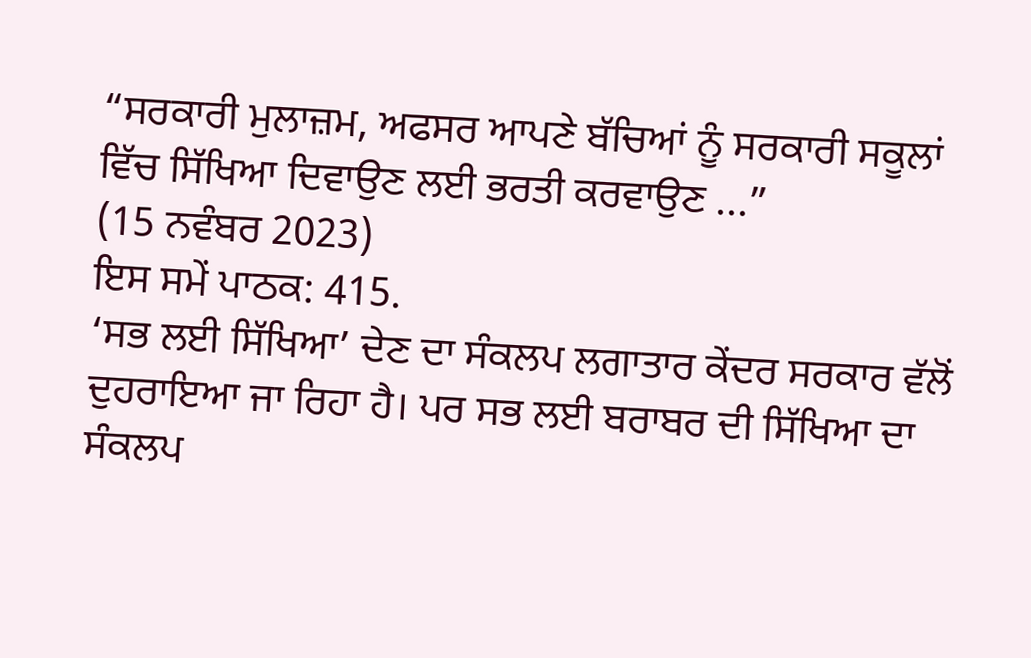“ਸਰਕਾਰੀ ਮੁਲਾਜ਼ਮ, ਅਫਸਰ ਆਪਣੇ ਬੱਚਿਆਂ ਨੂੰ ਸਰਕਾਰੀ ਸਕੂਲਾਂ ਵਿੱਚ ਸਿੱਖਿਆ ਦਿਵਾਉਣ ਲਈ ਭਰਤੀ ਕਰਵਾਉਣ ...”
(15 ਨਵੰਬਰ 2023)
ਇਸ ਸਮੇਂ ਪਾਠਕ: 415.
‘ਸਭ ਲਈ ਸਿੱਖਿਆ’ ਦੇਣ ਦਾ ਸੰਕਲਪ ਲਗਾਤਾਰ ਕੇਂਦਰ ਸਰਕਾਰ ਵੱਲੋਂ ਦੁਹਰਾਇਆ ਜਾ ਰਿਹਾ ਹੈ। ਪਰ ਸਭ ਲਈ ਬਰਾਬਰ ਦੀ ਸਿੱਖਿਆ ਦਾ ਸੰਕਲਪ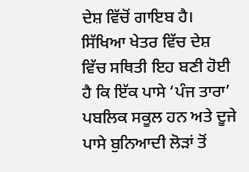ਦੇਸ਼ ਵਿੱਚੋਂ ਗਾਇਬ ਹੈ। ਸਿੱਖਿਆ ਖੇਤਰ ਵਿੱਚ ਦੇਸ਼ ਵਿੱਚ ਸਥਿਤੀ ਇਹ ਬਣੀ ਹੋਈ ਹੈ ਕਿ ਇੱਕ ਪਾਸੇ ‘ਪੰਜ ਤਾਰਾ’ ਪਬਲਿਕ ਸਕੂਲ ਹਨ ਅਤੇ ਦੂਜੇ ਪਾਸੇ ਬੁਨਿਆਦੀ ਲੋੜਾਂ ਤੋਂ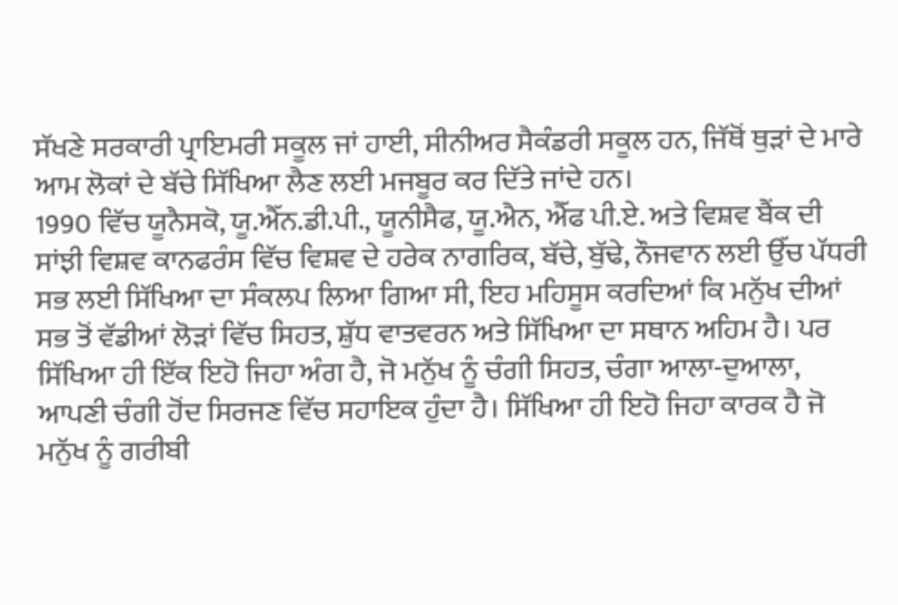ਸੱਖਣੇ ਸਰਕਾਰੀ ਪ੍ਰਾਇਮਰੀ ਸਕੂਲ ਜਾਂ ਹਾਈ, ਸੀਨੀਅਰ ਸੈਕੰਡਰੀ ਸਕੂਲ ਹਨ, ਜਿੱਥੋਂ ਥੁੜਾਂ ਦੇ ਮਾਰੇ ਆਮ ਲੋਕਾਂ ਦੇ ਬੱਚੇ ਸਿੱਖਿਆ ਲੈਣ ਲਈ ਮਜਬੂਰ ਕਰ ਦਿੱਤੇ ਜਾਂਦੇ ਹਨ।
1990 ਵਿੱਚ ਯੂਨੈਸਕੋ, ਯੂ.ਐੱਨ.ਡੀ.ਪੀ., ਯੂਨੀਸੈਫ, ਯੂ.ਐਨ, ਐੱਫ ਪੀ.ਏ. ਅਤੇ ਵਿਸ਼ਵ ਬੈਂਕ ਦੀ ਸਾਂਝੀ ਵਿਸ਼ਵ ਕਾਨਫਰੰਸ ਵਿੱਚ ਵਿਸ਼ਵ ਦੇ ਹਰੇਕ ਨਾਗਰਿਕ, ਬੱਚੇ, ਬੁੱਢੇ, ਨੌਜਵਾਨ ਲਈ ਉੱਚ ਪੱਧਰੀ ਸਭ ਲਈ ਸਿੱਖਿਆ ਦਾ ਸੰਕਲਪ ਲਿਆ ਗਿਆ ਸੀ, ਇਹ ਮਹਿਸੂਸ ਕਰਦਿਆਂ ਕਿ ਮਨੁੱਖ ਦੀਆਂ ਸਭ ਤੋਂ ਵੱਡੀਆਂ ਲੋੜਾਂ ਵਿੱਚ ਸਿਹਤ, ਸ਼ੁੱਧ ਵਾਤਵਰਨ ਅਤੇ ਸਿੱਖਿਆ ਦਾ ਸਥਾਨ ਅਹਿਮ ਹੈ। ਪਰ ਸਿੱਖਿਆ ਹੀ ਇੱਕ ਇਹੋ ਜਿਹਾ ਅੰਗ ਹੈ, ਜੋ ਮਨੁੱਖ ਨੂੰ ਚੰਗੀ ਸਿਹਤ, ਚੰਗਾ ਆਲਾ-ਦੁਆਲਾ, ਆਪਣੀ ਚੰਗੀ ਹੋਂਦ ਸਿਰਜਣ ਵਿੱਚ ਸਹਾਇਕ ਹੁੰਦਾ ਹੈ। ਸਿੱਖਿਆ ਹੀ ਇਹੋ ਜਿਹਾ ਕਾਰਕ ਹੈ ਜੋ ਮਨੁੱਖ ਨੂੰ ਗਰੀਬੀ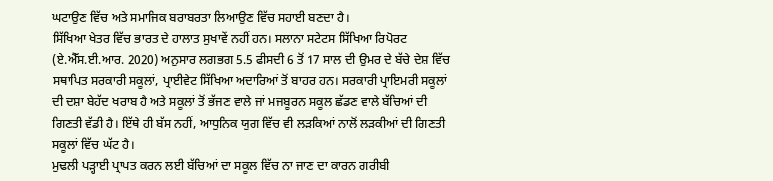ਘਟਾਉਣ ਵਿੱਚ ਅਤੇ ਸਮਾਜਿਕ ਬਰਾਬਰਤਾ ਲਿਆਉਣ ਵਿੱਚ ਸਹਾਈ ਬਣਦਾ ਹੈ।
ਸਿੱਖਿਆ ਖੇਤਰ ਵਿੱਚ ਭਾਰਤ ਦੇ ਹਾਲਾਤ ਸੁਖਾਵੇਂ ਨਹੀਂ ਹਨ। ਸਲਾਨਾ ਸਟੇਟਸ ਸਿੱਖਿਆ ਰਿਪੋਰਟ (ਏ.ਐੱਸ.ਈ.ਆਰ. 2020) ਅਨੁਸਾਰ ਲਗਭਗ 5.5 ਫੀਸਦੀ 6 ਤੋਂ 17 ਸਾਲ ਦੀ ਉਮਰ ਦੇ ਬੱਚੇ ਦੇਸ਼ ਵਿੱਚ ਸਥਾਪਿਤ ਸਰਕਾਰੀ ਸਕੂਲਾਂ, ਪ੍ਰਾਈਵੇਟ ਸਿੱਖਿਆ ਅਦਾਰਿਆਂ ਤੋਂ ਬਾਹਰ ਹਨ। ਸਰਕਾਰੀ ਪ੍ਰਾਇਮਰੀ ਸਕੂਲਾਂ ਦੀ ਦਸ਼ਾ ਬੇਹੱਦ ਖਰਾਬ ਹੈ ਅਤੇ ਸਕੂਲਾਂ ਤੋਂ ਭੱਜਣ ਵਾਲੇ ਜਾਂ ਮਜਬੂਰਨ ਸਕੂਲ ਛੱਡਣ ਵਾਲੇ ਬੱਚਿਆਂ ਦੀ ਗਿਣਤੀ ਵੱਡੀ ਹੈ। ਇੱਥੇ ਹੀ ਬੱਸ ਨਹੀਂ, ਆਧੁਨਿਕ ਯੁਗ ਵਿੱਚ ਵੀ ਲੜਕਿਆਂ ਨਾਲੋਂ ਲੜਕੀਆਂ ਦੀ ਗਿਣਤੀ ਸਕੂਲਾਂ ਵਿੱਚ ਘੱਟ ਹੈ।
ਮੁਢਲੀ ਪੜ੍ਹਾਈ ਪ੍ਰਾਪਤ ਕਰਨ ਲਈ ਬੱਚਿਆਂ ਦਾ ਸਕੂਲ ਵਿੱਚ ਨਾ ਜਾਣ ਦਾ ਕਾਰਨ ਗਰੀਬੀ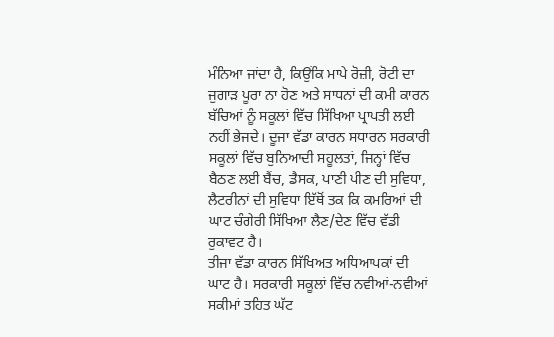ਮੰਨਿਆ ਜਾਂਦਾ ਹੈ, ਕਿਉਂਕਿ ਮਾਪੇ ਰੋਜ਼ੀ, ਰੋਟੀ ਦਾ ਜੁਗਾੜ ਪੂਰਾ ਨਾ ਹੋਣ ਅਤੇ ਸਾਧਨਾਂ ਦੀ ਕਮੀ ਕਾਰਨ ਬੱਚਿਆਂ ਨੂੰ ਸਕੂਲਾਂ ਵਿੱਚ ਸਿੱਖਿਆ ਪ੍ਰਾਪਤੀ ਲਈ ਨਹੀਂ ਭੇਜਦੇ। ਦੂਜਾ ਵੱਡਾ ਕਾਰਨ ਸਧਾਰਨ ਸਰਕਾਰੀ ਸਕੂਲਾਂ ਵਿੱਚ ਬੁਨਿਆਦੀ ਸਹੂਲਤਾਂ, ਜਿਨ੍ਹਾਂ ਵਿੱਚ ਬੈਠਣ ਲਈ ਬੈਂਚ, ਡੈਸਕ, ਪਾਣੀ ਪੀਣ ਦੀ ਸੁਵਿਧਾ, ਲੈਟਰੀਨਾਂ ਦੀ ਸੁਵਿਧਾ ਇੱਥੋਂ ਤਕ ਕਿ ਕਮਰਿਆਂ ਦੀ ਘਾਟ ਚੰਗੇਰੀ ਸਿੱਖਿਆ ਲੈਣ/ਦੇਣ ਵਿੱਚ ਵੱਡੀ ਰੁਕਾਵਟ ਹੈ।
ਤੀਜਾ ਵੱਡਾ ਕਾਰਨ ਸਿੱਖਿਅਤ ਅਧਿਆਪਕਾਂ ਦੀ ਘਾਟ ਹੈ। ਸਰਕਾਰੀ ਸਕੂਲਾਂ ਵਿੱਚ ਨਵੀਆਂ-ਨਵੀਆਂ ਸਕੀਮਾਂ ਤਹਿਤ ਘੱਟ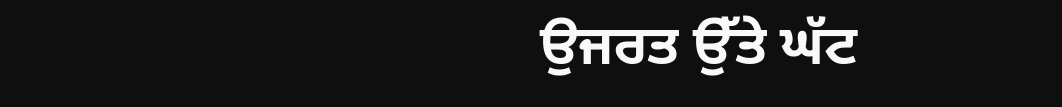ਉਜਰਤ ਉੱਤੇ ਘੱਟ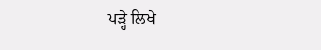ਪੜ੍ਹੇ ਲਿਖੇ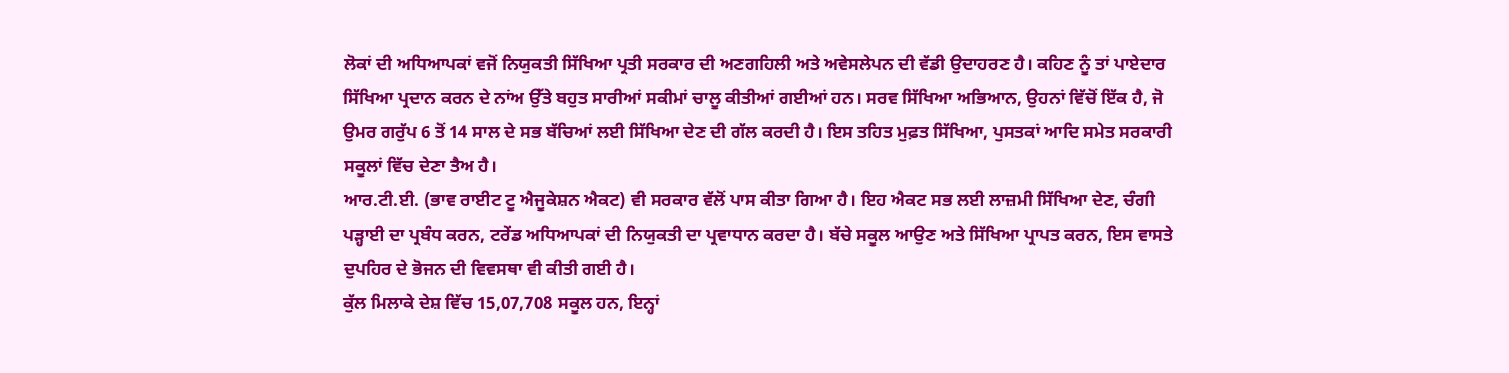ਲੋਕਾਂ ਦੀ ਅਧਿਆਪਕਾਂ ਵਜੋਂ ਨਿਯੁਕਤੀ ਸਿੱਖਿਆ ਪ੍ਰਤੀ ਸਰਕਾਰ ਦੀ ਅਣਗਹਿਲੀ ਅਤੇ ਅਵੇਸਲੇਪਨ ਦੀ ਵੱਡੀ ਉਦਾਹਰਣ ਹੈ। ਕਹਿਣ ਨੂੰ ਤਾਂ ਪਾਏਦਾਰ ਸਿੱਖਿਆ ਪ੍ਰਦਾਨ ਕਰਨ ਦੇ ਨਾਂਅ ਉੱਤੇ ਬਹੁਤ ਸਾਰੀਆਂ ਸਕੀਮਾਂ ਚਾਲੂ ਕੀਤੀਆਂ ਗਈਆਂ ਹਨ। ਸਰਵ ਸਿੱਖਿਆ ਅਭਿਆਨ, ਉਹਨਾਂ ਵਿੱਚੋਂ ਇੱਕ ਹੈ, ਜੋ ਉਮਰ ਗਰੁੱਪ 6 ਤੋਂ 14 ਸਾਲ ਦੇ ਸਭ ਬੱਚਿਆਂ ਲਈ ਸਿੱਖਿਆ ਦੇਣ ਦੀ ਗੱਲ ਕਰਦੀ ਹੈ। ਇਸ ਤਹਿਤ ਮੁਫ਼ਤ ਸਿੱਖਿਆ, ਪੁਸਤਕਾਂ ਆਦਿ ਸਮੇਤ ਸਰਕਾਰੀ ਸਕੂਲਾਂ ਵਿੱਚ ਦੇਣਾ ਤੈਅ ਹੈ।
ਆਰ.ਟੀ.ਈ. (ਭਾਵ ਰਾਈਟ ਟੂ ਐਜੂਕੇਸ਼ਨ ਐਕਟ) ਵੀ ਸਰਕਾਰ ਵੱਲੋਂ ਪਾਸ ਕੀਤਾ ਗਿਆ ਹੈ। ਇਹ ਐਕਟ ਸਭ ਲਈ ਲਾਜ਼ਮੀ ਸਿੱਖਿਆ ਦੇਣ, ਚੰਗੀ ਪੜ੍ਹਾਈ ਦਾ ਪ੍ਰਬੰਧ ਕਰਨ, ਟਰੇਂਡ ਅਧਿਆਪਕਾਂ ਦੀ ਨਿਯੁਕਤੀ ਦਾ ਪ੍ਰਵਾਧਾਨ ਕਰਦਾ ਹੈ। ਬੱਚੇ ਸਕੂਲ ਆਉਣ ਅਤੇ ਸਿੱਖਿਆ ਪ੍ਰਾਪਤ ਕਰਨ, ਇਸ ਵਾਸਤੇ ਦੁਪਹਿਰ ਦੇ ਭੋਜਨ ਦੀ ਵਿਵਸਥਾ ਵੀ ਕੀਤੀ ਗਈ ਹੈ।
ਕੁੱਲ ਮਿਲਾਕੇ ਦੇਸ਼ ਵਿੱਚ 15,07,708 ਸਕੂਲ ਹਨ, ਇਨ੍ਹਾਂ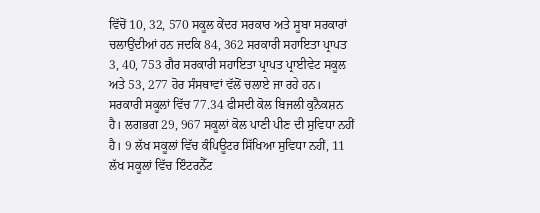ਵਿੱਚੋਂ 10, 32, 570 ਸਕੂਲ ਕੇਂਦਰ ਸਰਕਾਰ ਅਤੇ ਸੂਬਾ ਸਰਕਾਰਾਂ ਚਲਾਉਂਦੀਆਂ ਹਨ ਜਦਕਿ 84, 362 ਸਰਕਾਰੀ ਸਹਾਇਤਾ ਪ੍ਰਾਪਤ 3, 40, 753 ਗੈਰ ਸਰਕਾਰੀ ਸਹਾਇਤਾ ਪ੍ਰਾਪਤ ਪ੍ਰਾਈਵੇਟ ਸਕੂਲ ਅਤੇ 53, 277 ਹੋਰ ਸੰਸਥਾਵਾਂ ਵੱਲੋਂ ਚਲਾਏ ਜਾ ਰਹੇ ਹਨ।
ਸਰਕਾਰੀ ਸਕੂਲਾਂ ਵਿੱਚ 77.34 ਫੀਸਦੀ ਕੋਲ ਬਿਜਲੀ ਕੁਨੈਕਸ਼ਨ ਹੈ। ਲਗਭਗ 29, 967 ਸਕੂਲਾਂ ਕੋਲ ਪਾਣੀ ਪੀਣ ਦੀ ਸੁਵਿਧਾ ਨਹੀਂ ਹੈ। 9 ਲੱਖ ਸਕੂਲਾਂ ਵਿੱਚ ਕੰਪਿਊਟਰ ਸਿੱਖਿਆ ਸੁਵਿਧਾ ਨਹੀਂ, 11 ਲੱਖ ਸਕੂਲਾਂ ਵਿੱਚ ਇੰਟਰਨੈੱਟ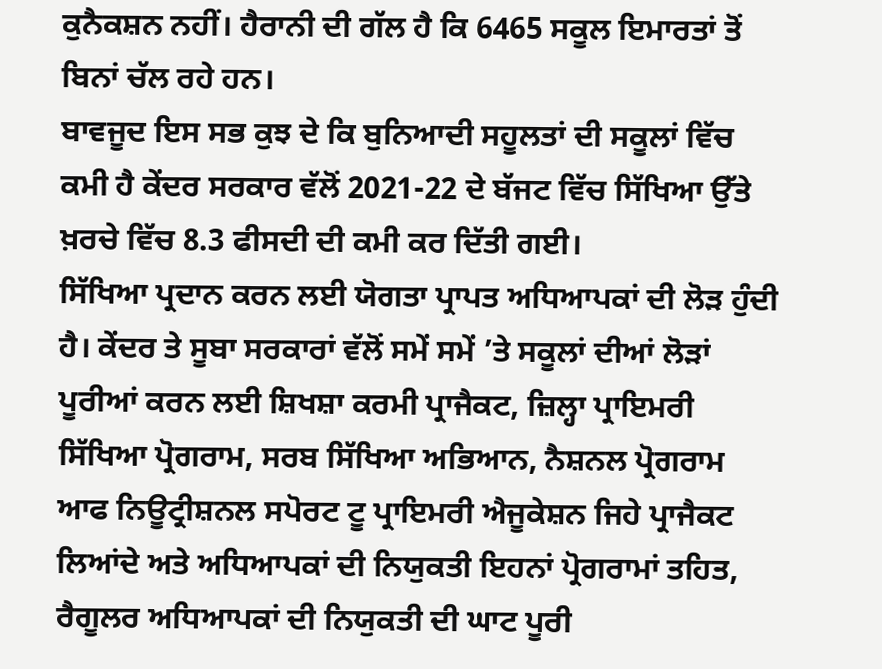ਕੁਨੈਕਸ਼ਨ ਨਹੀਂ। ਹੈਰਾਨੀ ਦੀ ਗੱਲ ਹੈ ਕਿ 6465 ਸਕੂਲ ਇਮਾਰਤਾਂ ਤੋਂ ਬਿਨਾਂ ਚੱਲ ਰਹੇ ਹਨ।
ਬਾਵਜੂਦ ਇਸ ਸਭ ਕੁਝ ਦੇ ਕਿ ਬੁਨਿਆਦੀ ਸਹੂਲਤਾਂ ਦੀ ਸਕੂਲਾਂ ਵਿੱਚ ਕਮੀ ਹੈ ਕੇਂਦਰ ਸਰਕਾਰ ਵੱਲੋਂ 2021-22 ਦੇ ਬੱਜਟ ਵਿੱਚ ਸਿੱਖਿਆ ਉੱਤੇ ਖ਼ਰਚੇ ਵਿੱਚ 8.3 ਫੀਸਦੀ ਦੀ ਕਮੀ ਕਰ ਦਿੱਤੀ ਗਈ।
ਸਿੱਖਿਆ ਪ੍ਰਦਾਨ ਕਰਨ ਲਈ ਯੋਗਤਾ ਪ੍ਰਾਪਤ ਅਧਿਆਪਕਾਂ ਦੀ ਲੋੜ ਹੁੰਦੀ ਹੈ। ਕੇਂਦਰ ਤੇ ਸੂਬਾ ਸਰਕਾਰਾਂ ਵੱਲੋਂ ਸਮੇਂ ਸਮੇਂ ’ਤੇ ਸਕੂਲਾਂ ਦੀਆਂ ਲੋੜਾਂ ਪੂਰੀਆਂ ਕਰਨ ਲਈ ਸ਼ਿਖਸ਼ਾ ਕਰਮੀ ਪ੍ਰਾਜੈਕਟ, ਜ਼ਿਲ੍ਹਾ ਪ੍ਰਾਇਮਰੀ ਸਿੱਖਿਆ ਪ੍ਰੋਗਰਾਮ, ਸਰਬ ਸਿੱਖਿਆ ਅਭਿਆਨ, ਨੈਸ਼ਨਲ ਪ੍ਰੋਗਰਾਮ ਆਫ ਨਿਊਟ੍ਰੀਸ਼ਨਲ ਸਪੋਰਟ ਟੂ ਪ੍ਰਾਇਮਰੀ ਐਜੂਕੇਸ਼ਨ ਜਿਹੇ ਪ੍ਰਾਜੈਕਟ ਲਿਆਂਦੇ ਅਤੇ ਅਧਿਆਪਕਾਂ ਦੀ ਨਿਯੁਕਤੀ ਇਹਨਾਂ ਪ੍ਰੋਗਰਾਮਾਂ ਤਹਿਤ, ਰੈਗੂਲਰ ਅਧਿਆਪਕਾਂ ਦੀ ਨਿਯੁਕਤੀ ਦੀ ਘਾਟ ਪੂਰੀ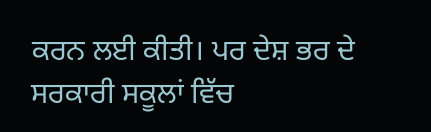ਕਰਨ ਲਈ ਕੀਤੀ। ਪਰ ਦੇਸ਼ ਭਰ ਦੇ ਸਰਕਾਰੀ ਸਕੂਲਾਂ ਵਿੱਚ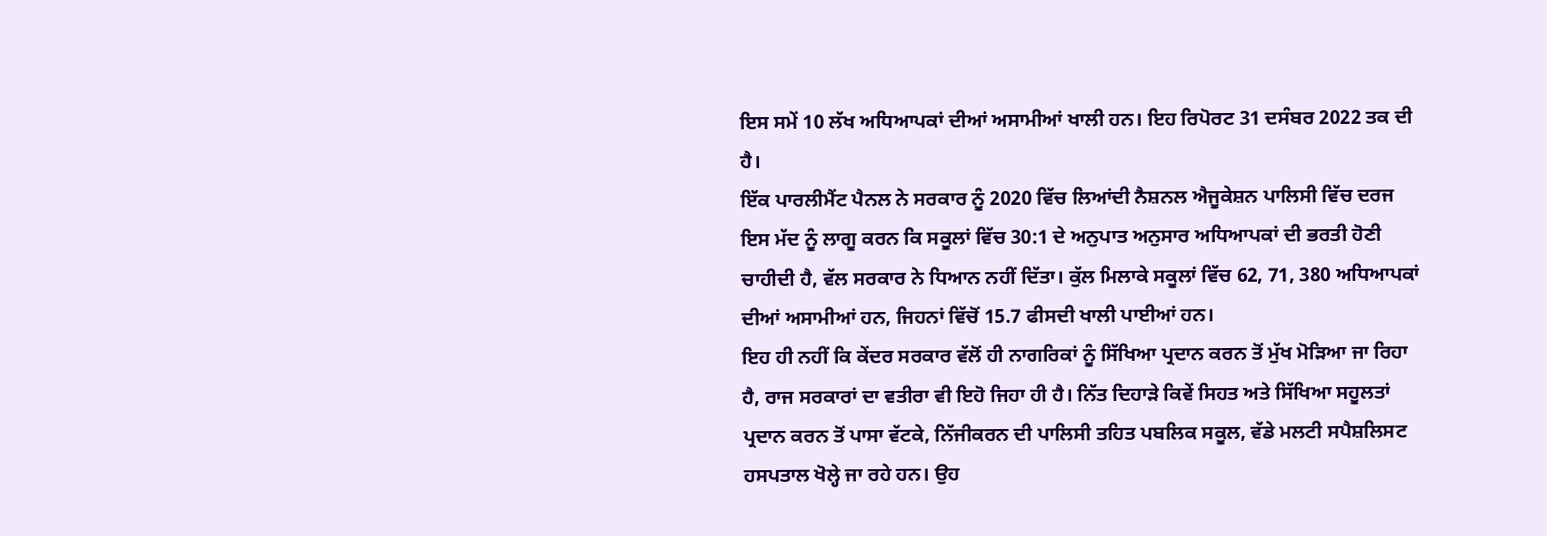ਇਸ ਸਮੇਂ 10 ਲੱਖ ਅਧਿਆਪਕਾਂ ਦੀਆਂ ਅਸਾਮੀਆਂ ਖਾਲੀ ਹਨ। ਇਹ ਰਿਪੋਰਟ 31 ਦਸੰਬਰ 2022 ਤਕ ਦੀ ਹੈ।
ਇੱਕ ਪਾਰਲੀਮੈਂਟ ਪੈਨਲ ਨੇ ਸਰਕਾਰ ਨੂੰ 2020 ਵਿੱਚ ਲਿਆਂਦੀ ਨੈਸ਼ਨਲ ਐਜੂਕੇਸ਼ਨ ਪਾਲਿਸੀ ਵਿੱਚ ਦਰਜ ਇਸ ਮੱਦ ਨੂੰ ਲਾਗੂ ਕਰਨ ਕਿ ਸਕੂਲਾਂ ਵਿੱਚ 30:1 ਦੇ ਅਨੁਪਾਤ ਅਨੁਸਾਰ ਅਧਿਆਪਕਾਂ ਦੀ ਭਰਤੀ ਹੋਣੀ ਚਾਹੀਦੀ ਹੈ, ਵੱਲ ਸਰਕਾਰ ਨੇ ਧਿਆਨ ਨਹੀਂ ਦਿੱਤਾ। ਕੁੱਲ ਮਿਲਾਕੇ ਸਕੂਲਾਂ ਵਿੱਚ 62, 71, 380 ਅਧਿਆਪਕਾਂ ਦੀਆਂ ਅਸਾਮੀਆਂ ਹਨ, ਜਿਹਨਾਂ ਵਿੱਚੋਂ 15.7 ਫੀਸਦੀ ਖਾਲੀ ਪਾਈਆਂ ਹਨ।
ਇਹ ਹੀ ਨਹੀਂ ਕਿ ਕੇਂਦਰ ਸਰਕਾਰ ਵੱਲੋਂ ਹੀ ਨਾਗਰਿਕਾਂ ਨੂੰ ਸਿੱਖਿਆ ਪ੍ਰਦਾਨ ਕਰਨ ਤੋਂ ਮੁੱਖ ਮੋੜਿਆ ਜਾ ਰਿਹਾ ਹੈ, ਰਾਜ ਸਰਕਾਰਾਂ ਦਾ ਵਤੀਰਾ ਵੀ ਇਹੋ ਜਿਹਾ ਹੀ ਹੈ। ਨਿੱਤ ਦਿਹਾੜੇ ਕਿਵੇਂ ਸਿਹਤ ਅਤੇ ਸਿੱਖਿਆ ਸਹੂਲਤਾਂ ਪ੍ਰਦਾਨ ਕਰਨ ਤੋਂ ਪਾਸਾ ਵੱਟਕੇ, ਨਿੱਜੀਕਰਨ ਦੀ ਪਾਲਿਸੀ ਤਹਿਤ ਪਬਲਿਕ ਸਕੂਲ, ਵੱਡੇ ਮਲਟੀ ਸਪੈਸ਼ਲਿਸਟ ਹਸਪਤਾਲ ਖੋਲ੍ਹੇ ਜਾ ਰਹੇ ਹਨ। ਉਹ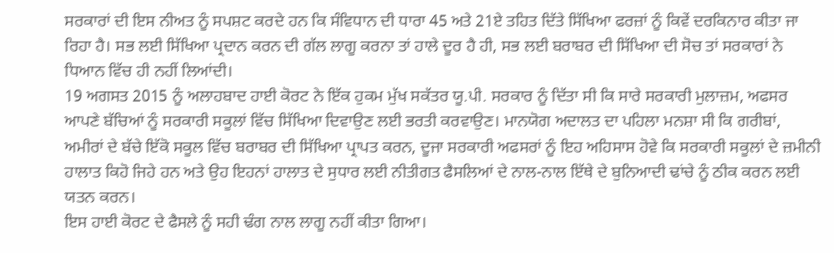ਸਰਕਾਰਾਂ ਦੀ ਇਸ ਨੀਅਤ ਨੂੰ ਸਪਸ਼ਟ ਕਰਦੇ ਹਨ ਕਿ ਸੰਵਿਧਾਨ ਦੀ ਧਾਰਾ 45 ਅਤੇ 21ਏ ਤਹਿਤ ਦਿੱਤੇ ਸਿੱਖਿਆ ਫਰਜ਼ਾਂ ਨੂੰ ਕਿਵੇਂ ਦਰਕਿਨਾਰ ਕੀਤਾ ਜਾ ਰਿਹਾ ਹੈ। ਸਭ ਲਈ ਸਿੱਖਿਆ ਪ੍ਰਦਾਨ ਕਰਨ ਦੀ ਗੱਲ ਲਾਗੂ ਕਰਨਾ ਤਾਂ ਹਾਲੇ ਦੂਰ ਹੈ ਹੀ, ਸਭ ਲਈ ਬਰਾਬਰ ਦੀ ਸਿੱਖਿਆ ਦੀ ਸੋਚ ਤਾਂ ਸਰਕਾਰਾਂ ਨੇ ਧਿਆਨ ਵਿੱਚ ਹੀ ਨਹੀਂ ਲਿਆਂਦੀ।
19 ਅਗਸਤ 2015 ਨੂੰ ਅਲਾਹਬਾਦ ਹਾਈ ਕੋਰਟ ਨੇ ਇੱਕ ਹੁਕਮ ਮੁੱਖ ਸਕੱਤਰ ਯੂ.ਪੀ. ਸਰਕਾਰ ਨੂੰ ਦਿੱਤਾ ਸੀ ਕਿ ਸਾਰੇ ਸਰਕਾਰੀ ਮੁਲਾਜ਼ਮ, ਅਫਸਰ ਆਪਣੇ ਬੱਚਿਆਂ ਨੂੰ ਸਰਕਾਰੀ ਸਕੂਲਾਂ ਵਿੱਚ ਸਿੱਖਿਆ ਦਿਵਾਉਣ ਲਈ ਭਰਤੀ ਕਰਵਾਉਣ। ਮਾਨਯੋਗ ਅਦਾਲਤ ਦਾ ਪਹਿਲਾ ਮਨਸ਼ਾ ਸੀ ਕਿ ਗਰੀਬਾਂ, ਅਮੀਰਾਂ ਦੇ ਬੱਚੇ ਇੱਕੋ ਸਕੂਲ ਵਿੱਚ ਬਰਾਬਰ ਦੀ ਸਿੱਖਿਆ ਪ੍ਰਾਪਤ ਕਰਨ, ਦੂਜਾ ਸਰਕਾਰੀ ਅਫਸਰਾਂ ਨੂੰ ਇਹ ਅਹਿਸਾਸ ਹੋਵੇ ਕਿ ਸਰਕਾਰੀ ਸਕੂਲਾਂ ਦੇ ਜ਼ਮੀਨੀ ਹਾਲਾਤ ਕਿਹੋ ਜਿਹੇ ਹਨ ਅਤੇ ਉਹ ਇਹਨਾਂ ਹਾਲਾਤ ਦੇ ਸੁਧਾਰ ਲਈ ਨੀਤੀਗਤ ਫੈਸਲਿਆਂ ਦੇ ਨਾਲ-ਨਾਲ ਇੱਥੇ ਦੇ ਬੁਨਿਆਦੀ ਢਾਂਚੇ ਨੂੰ ਠੀਕ ਕਰਨ ਲਈ ਯਤਨ ਕਰਨ।
ਇਸ ਹਾਈ ਕੋਰਟ ਦੇ ਫੈਸਲੇ ਨੂੰ ਸਹੀ ਢੰਗ ਨਾਲ ਲਾਗੂ ਨਹੀਂ ਕੀਤਾ ਗਿਆ।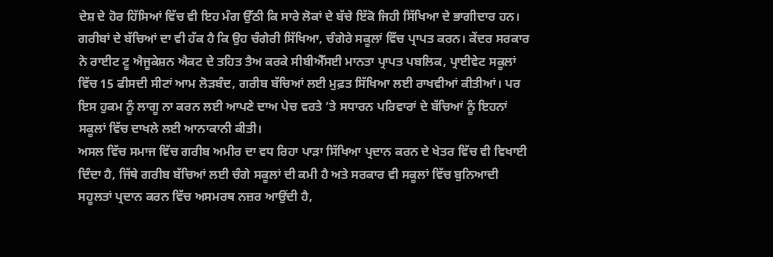ਦੇਸ਼ ਦੇ ਹੋਰ ਹਿੱਸਿਆਂ ਵਿੱਚ ਵੀ ਇਹ ਮੰਗ ਉੱਠੀ ਕਿ ਸਾਰੇ ਲੋਕਾਂ ਦੇ ਬੱਚੇ ਇੱਕੋ ਜਿਹੀ ਸਿੱਖਿਆ ਦੇ ਭਾਗੀਦਾਰ ਹਨ। ਗਰੀਬਾਂ ਦੇ ਬੱਚਿਆਂ ਦਾ ਵੀ ਹੱਕ ਹੈ ਕਿ ਉਹ ਚੰਗੇਰੀ ਸਿੱਖਿਆ, ਚੰਗੇਰੇ ਸਕੂਲਾਂ ਵਿੱਚ ਪ੍ਰਾਪਤ ਕਰਨ। ਕੇਂਦਰ ਸਰਕਾਰ ਨੇ ਰਾਈਟ ਟੂ ਐਜੂਕੇਸ਼ਨ ਐਕਟ ਦੇ ਤਹਿਤ ਤੈਅ ਕਰਕੇ ਸੀਬੀਐੱਸਈ ਮਾਨਤਾ ਪ੍ਰਾਪਤ ਪਬਲਿਕ, ਪ੍ਰਾਈਵੇਟ ਸਕੂਲਾਂ ਵਿੱਚ 15 ਫੀਸਦੀ ਸੀਟਾਂ ਆਮ ਲੋੜਬੰਦ, ਗਰੀਬ ਬੱਚਿਆਂ ਲਈ ਮੁਫ਼ਤ ਸਿੱਖਿਆ ਲਈ ਰਾਖਵੀਆਂ ਕੀਤੀਆਂ। ਪਰ ਇਸ ਹੁਕਮ ਨੂੰ ਲਾਗੂ ਨਾ ਕਰਨ ਲਈ ਆਪਣੇ ਦਾਅ ਪੇਚ ਵਰਤੇ ’ਤੇ ਸਧਾਰਨ ਪਰਿਵਾਰਾਂ ਦੇ ਬੱਚਿਆਂ ਨੂੰ ਇਹਨਾਂ ਸਕੂਲਾਂ ਵਿੱਚ ਦਾਖਲੇ ਲਈ ਆਨਾਕਾਨੀ ਕੀਤੀ।
ਅਸਲ ਵਿੱਚ ਸਮਾਜ ਵਿੱਚ ਗਰੀਬ ਅਮੀਰ ਦਾ ਵਧ ਰਿਹਾ ਪਾੜਾ ਸਿੱਖਿਆ ਪ੍ਰਦਾਨ ਕਰਨ ਦੇ ਖੇਤਰ ਵਿੱਚ ਵੀ ਵਿਖਾਈ ਦਿੰਦਾ ਹੈ, ਜਿੱਥੇ ਗਰੀਬ ਬੱਚਿਆਂ ਲਈ ਚੰਗੇ ਸਕੂਲਾਂ ਦੀ ਕਮੀ ਹੈ ਅਤੇ ਸਰਕਾਰ ਵੀ ਸਕੂਲਾਂ ਵਿੱਚ ਬੁਨਿਆਦੀ ਸਹੂਲਤਾਂ ਪ੍ਰਦਾਨ ਕਰਨ ਵਿੱਚ ਅਸਮਰਥ ਨਜ਼ਰ ਆਉਂਦੀ ਹੈ,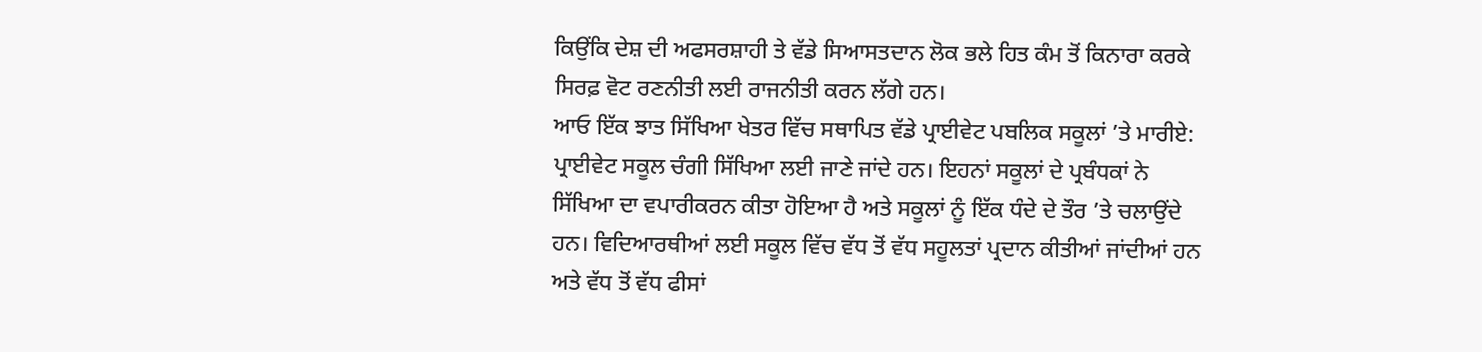ਕਿਉਂਕਿ ਦੇਸ਼ ਦੀ ਅਫਸਰਸ਼ਾਹੀ ਤੇ ਵੱਡੇ ਸਿਆਸਤਦਾਨ ਲੋਕ ਭਲੇ ਹਿਤ ਕੰਮ ਤੋਂ ਕਿਨਾਰਾ ਕਰਕੇ ਸਿਰਫ਼ ਵੋਟ ਰਣਨੀਤੀ ਲਈ ਰਾਜਨੀਤੀ ਕਰਨ ਲੱਗੇ ਹਨ।
ਆਓ ਇੱਕ ਝਾਤ ਸਿੱਖਿਆ ਖੇਤਰ ਵਿੱਚ ਸਥਾਪਿਤ ਵੱਡੇ ਪ੍ਰਾਈਵੇਟ ਪਬਲਿਕ ਸਕੂਲਾਂ ’ਤੇ ਮਾਰੀਏ:
ਪ੍ਰਾਈਵੇਟ ਸਕੂਲ ਚੰਗੀ ਸਿੱਖਿਆ ਲਈ ਜਾਣੇ ਜਾਂਦੇ ਹਨ। ਇਹਨਾਂ ਸਕੂਲਾਂ ਦੇ ਪ੍ਰਬੰਧਕਾਂ ਨੇ ਸਿੱਖਿਆ ਦਾ ਵਪਾਰੀਕਰਨ ਕੀਤਾ ਹੋਇਆ ਹੈ ਅਤੇ ਸਕੂਲਾਂ ਨੂੰ ਇੱਕ ਧੰਦੇ ਦੇ ਤੌਰ ’ਤੇ ਚਲਾਉਂਦੇ ਹਨ। ਵਿਦਿਆਰਥੀਆਂ ਲਈ ਸਕੂਲ ਵਿੱਚ ਵੱਧ ਤੋਂ ਵੱਧ ਸਹੂਲਤਾਂ ਪ੍ਰਦਾਨ ਕੀਤੀਆਂ ਜਾਂਦੀਆਂ ਹਨ ਅਤੇ ਵੱਧ ਤੋਂ ਵੱਧ ਫੀਸਾਂ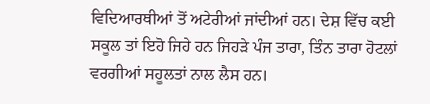ਵਿਦਿਆਰਥੀਆਂ ਤੋਂ ਅਟੇਰੀਆਂ ਜਾਂਦੀਆਂ ਹਨ। ਦੇਸ਼ ਵਿੱਚ ਕਈ ਸਕੂਲ ਤਾਂ ਇਹੋ ਜਿਹੇ ਹਨ ਜਿਹੜੇ ਪੰਜ ਤਾਰਾ, ਤਿੰਨ ਤਾਰਾ ਹੋਟਲਾਂ ਵਰਗੀਆਂ ਸਹੂਲਤਾਂ ਨਾਲ ਲੈਸ ਹਨ।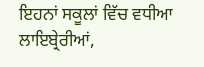ਇਹਨਾਂ ਸਕੂਲਾਂ ਵਿੱਚ ਵਧੀਆ ਲਾਇਬ੍ਰੇਰੀਆਂ,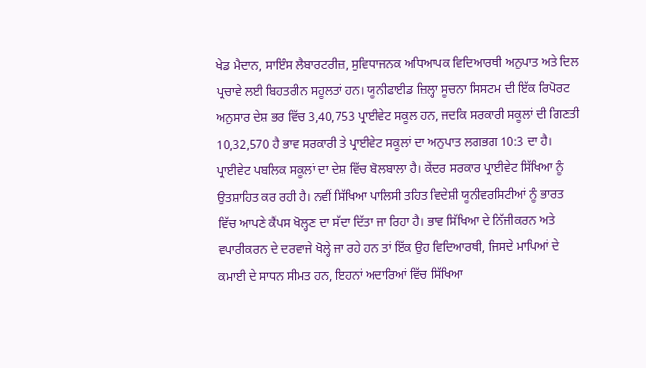ਖੇਡ ਮੈਦਾਨ, ਸਾਇੰਸ ਲੈਬਾਰਟਰੀਜ਼, ਸੁਵਿਧਾਜਨਕ ਅਧਿਆਪਕ ਵਿਦਿਆਰਥੀ ਅਨੁਪਾਤ ਅਤੇ ਦਿਲ ਪ੍ਰਚਾਵੇ ਲਈ ਬਿਹਤਰੀਨ ਸਹੂਲਤਾਂ ਹਨ। ਯੂਨੀਫਾਈਡ ਜ਼ਿਲ੍ਹਾ ਸੂਚਨਾ ਸਿਸਟਮ ਦੀ ਇੱਕ ਰਿਪੋਰਟ ਅਨੁਸਾਰ ਦੇਸ਼ ਭਰ ਵਿੱਚ 3,40,753 ਪ੍ਰਾਈਵੇਟ ਸਕੂਲ ਹਨ, ਜਦਕਿ ਸਰਕਾਰੀ ਸਕੂਲਾਂ ਦੀ ਗਿਣਤੀ 10,32,570 ਹੈ ਭਾਵ ਸਰਕਾਰੀ ਤੇ ਪ੍ਰਾਈਵੇਟ ਸਕੂਲਾਂ ਦਾ ਅਨੁਪਾਤ ਲਗਭਗ 10:3 ਦਾ ਹੈ।
ਪ੍ਰਾਈਵੇਟ ਪਬਲਿਕ ਸਕੂਲਾਂ ਦਾ ਦੇਸ਼ ਵਿੱਚ ਬੋਲਬਾਲਾ ਹੈ। ਕੇਂਦਰ ਸਰਕਾਰ ਪ੍ਰਾਈਵੇਟ ਸਿੱਖਿਆ ਨੂੰ ਉਤਸ਼ਾਹਿਤ ਕਰ ਰਹੀ ਹੈ। ਨਵੀਂ ਸਿੱਖਿਆ ਪਾਲਿਸੀ ਤਹਿਤ ਵਿਦੇਸ਼ੀ ਯੂਨੀਵਰਸਿਟੀਆਂ ਨੂੰ ਭਾਰਤ ਵਿੱਚ ਆਪਣੇ ਕੈਂਪਸ ਖੋਲ੍ਹਣ ਦਾ ਸੱਦਾ ਦਿੱਤਾ ਜਾ ਰਿਹਾ ਹੈ। ਭਾਵ ਸਿੱਖਿਆ ਦੇ ਨਿੱਜੀਕਰਨ ਅਤੇ ਵਪਾਰੀਕਰਨ ਦੇ ਦਰਵਾਜੇ ਖੋਲ੍ਹੇ ਜਾ ਰਹੇ ਹਨ ਤਾਂ ਇੱਕ ਉਹ ਵਿਦਿਆਰਥੀ, ਜਿਸਦੇ ਮਾਪਿਆਂ ਦੇ ਕਮਾਈ ਦੇ ਸਾਧਨ ਸੀਮਤ ਹਨ, ਇਹਨਾਂ ਅਦਾਰਿਆਂ ਵਿੱਚ ਸਿੱਖਿਆ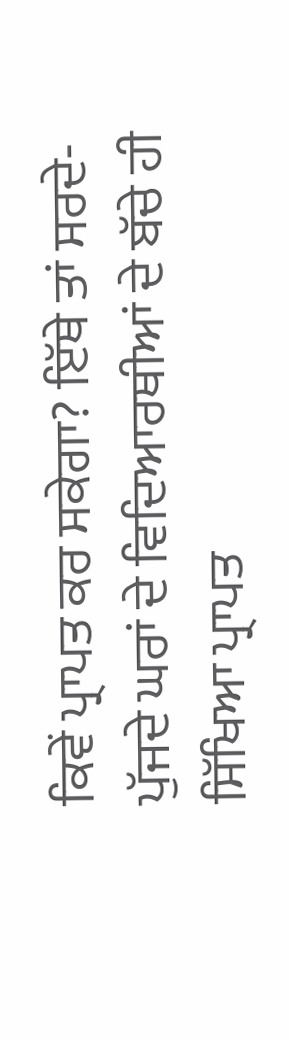ਕਿਵੇਂ ਪ੍ਰਾਪਤ ਕਰ ਸਕੇਗਾ? ਇੱਥੇ ਤਾਂ ਸਰਦੇ-ਪੁੱਜਦੇ ਘਰਾਂ ਦੇ ਵਿਦਿਆਰਥੀਆਂ ਦੇ ਬੱਚੇ ਹੀ ਸਿੱਖਿਆ ਪ੍ਰਾਪਤ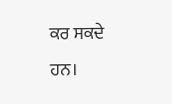ਕਰ ਸਕਦੇ ਹਨ।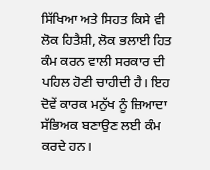ਸਿੱਖਿਆ ਅਤੇ ਸਿਹਤ ਕਿਸੇ ਵੀ ਲੋਕ ਹਿਤੈਸ਼ੀ, ਲੋਕ ਭਲਾਈ ਹਿਤ ਕੰਮ ਕਰਨ ਵਾਲੀ ਸਰਕਾਰ ਦੀ ਪਹਿਲ ਹੋਣੀ ਚਾਹੀਦੀ ਹੈ। ਇਹ ਦੋਵੇਂ ਕਾਰਕ ਮਨੁੱਖ ਨੂੰ ਜ਼ਿਆਦਾ ਸੱਭਿਅਕ ਬਣਾਉਣ ਲਈ ਕੰਮ ਕਰਦੇ ਹਨ।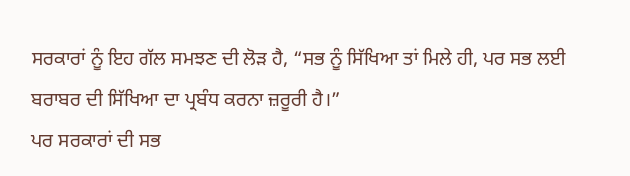ਸਰਕਾਰਾਂ ਨੂੰ ਇਹ ਗੱਲ ਸਮਝਣ ਦੀ ਲੋੜ ਹੈ, “ਸਭ ਨੂੰ ਸਿੱਖਿਆ ਤਾਂ ਮਿਲੇ ਹੀ, ਪਰ ਸਭ ਲਈ ਬਰਾਬਰ ਦੀ ਸਿੱਖਿਆ ਦਾ ਪ੍ਰਬੰਧ ਕਰਨਾ ਜ਼ਰੂਰੀ ਹੈ।”
ਪਰ ਸਰਕਾਰਾਂ ਦੀ ਸਭ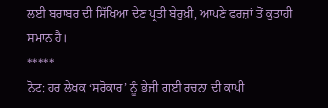ਲਈ ਬਰਾਬਰ ਦੀ ਸਿੱਖਿਆ ਦੇਣ ਪ੍ਰਤੀ ਬੇਰੁਖ਼ੀ, ਆਪਣੇ ਫਰਜ਼ਾਂ ਤੋਂ ਕੁਤਾਹੀ ਸਮਾਨ ਹੈ।
*****
ਨੋਟ: ਹਰ ਲੇਖਕ ‘ਸਰੋਕਾਰ’ ਨੂੰ ਭੇਜੀ ਗਈ ਰਚਨਾ ਦੀ ਕਾਪੀ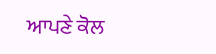ਆਪਣੇ ਕੋਲ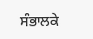ਸੰਭਾਲਕੇ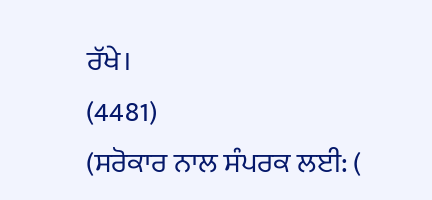ਰੱਖੇ।
(4481)
(ਸਰੋਕਾਰ ਨਾਲ ਸੰਪਰਕ ਲਈ: (